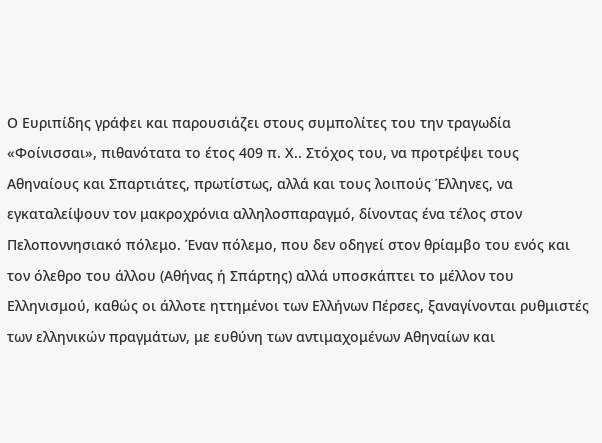Ο Ευριπίδης γράφει και παρουσιάζει στους συμπολίτες του την τραγωδία «Φοίνισσαι», πιθανότατα το έτος 409 π. Χ.. Στόχος του, να προτρέψει τους Αθηναίους και Σπαρτιάτες, πρωτίστως, αλλά και τους λοιπούς Έλληνες, να εγκαταλείψουν τον μακροχρόνια αλληλοσπαραγμό, δίνοντας ένα τέλος στον Πελοποννησιακό πόλεμο. Έναν πόλεμο, που δεν οδηγεί στον θρίαμβο του ενός και τον όλεθρο του άλλου (Αθήνας ή Σπάρτης) αλλά υποσκάπτει το μέλλον του Ελληνισμού, καθώς οι άλλοτε ηττημένοι των Ελλήνων Πέρσες, ξαναγίνονται ρυθμιστές των ελληνικών πραγμάτων, με ευθύνη των αντιμαχομένων Αθηναίων και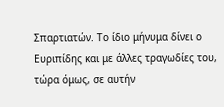Σπαρτιατών. Το ίδιο μήνυμα δίνει ο Ευριπίδης και με άλλες τραγωδίες του, τώρα όμως, σε αυτήν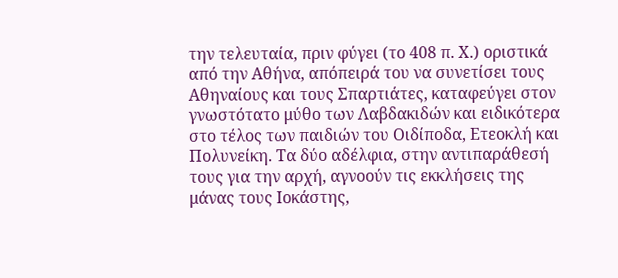την τελευταία, πριν φύγει (το 408 π. Χ.) οριστικά από την Αθήνα, απόπειρά του να συνετίσει τους Αθηναίους και τους Σπαρτιάτες, καταφεύγει στον γνωστότατο μύθο των Λαβδακιδών και ειδικότερα στο τέλος των παιδιών του Οιδίποδα, Ετεοκλή και Πολυνείκη. Τα δύο αδέλφια, στην αντιπαράθεσή τους για την αρχή, αγνοούν τις εκκλήσεις της μάνας τους Ιοκάστης,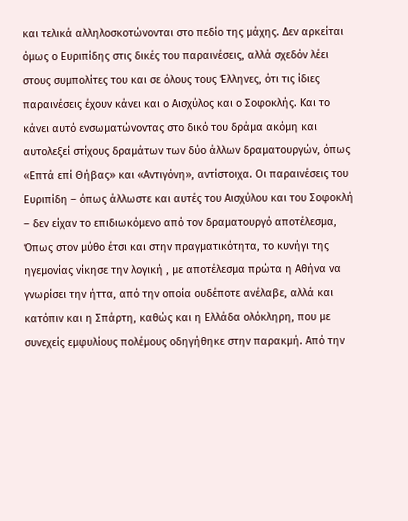και τελικά αλληλοσκοτώνονται στο πεδίο της μάχης. Δεν αρκείται όμως ο Ευριπίδης στις δικές του παραινέσεις, αλλά σχεδόν λέει στους συμπολίτες του και σε όλους τους Έλληνες, ότι τις ίδιες παραινέσεις έχουν κάνει και ο Αισχύλος και ο Σοφοκλής. Και το κάνει αυτό ενσωματώνοντας στο δικό του δράμα ακόμη και αυτολεξεί στίχους δραμάτων των δύο άλλων δραματουργών, όπως «Επτά επί Θήβας» και «Αντιγόνη», αντίστοιχα. Οι παραινέσεις του Ευριπίδη – όπως άλλωστε και αυτές του Αισχύλου και του Σοφοκλή – δεν είχαν το επιδιωκόμενο από τον δραματουργό αποτέλεσμα, Όπως στον μύθο έτσι και στην πραγματικότητα, το κυνήγι της ηγεμονίας νίκησε την λογική , με αποτέλεσμα πρώτα η Αθήνα να γνωρίσει την ήττα, από την οποία ουδέποτε ανέλαβε, αλλά και κατόπιν και η Σπάρτη, καθώς και η Ελλάδα ολόκληρη, που με συνεχείς εμφυλίους πολέμους οδηγήθηκε στην παρακμή. Από την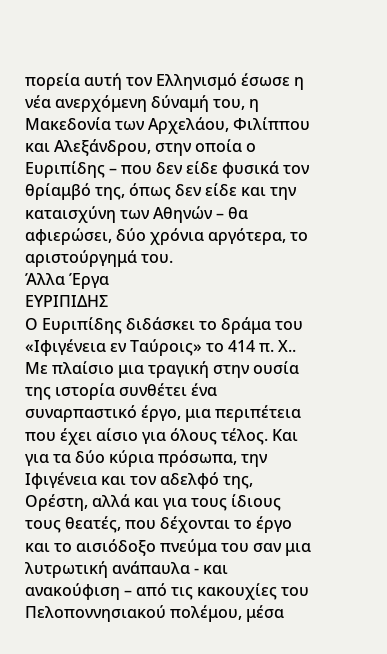πορεία αυτή τον Ελληνισμό έσωσε η νέα ανερχόμενη δύναμή του, η Μακεδονία των Αρχελάου, Φιλίππου και Αλεξάνδρου, στην οποία ο Ευριπίδης – που δεν είδε φυσικά τον θρίαμβό της, όπως δεν είδε και την καταισχύνη των Αθηνών – θα αφιερώσει, δύο χρόνια αργότερα, το αριστούργημά του.
Άλλα Έργα
ΕΥΡΙΠΙΔΗΣ
Ο Ευριπίδης διδάσκει το δράμα του «Ιφιγένεια εν Ταύροις» το 414 π. Χ.. Με πλαίσιο μια τραγική στην ουσία της ιστορία συνθέτει ένα συναρπαστικό έργο, μια περιπέτεια που έχει αίσιο για όλους τέλος. Και για τα δύο κύρια πρόσωπα, την Ιφιγένεια και τον αδελφό της, Ορέστη, αλλά και για τους ίδιους τους θεατές, που δέχονται το έργο και το αισιόδοξο πνεύμα του σαν μια λυτρωτική ανάπαυλα - και ανακούφιση – από τις κακουχίες του Πελοποννησιακού πολέμου, μέσα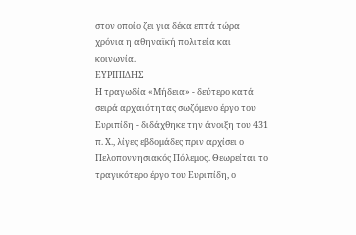στον οποίο ζει για δέκα επτά τώρα χρόνια η αθηναϊκή πολιτεία και κοινωνία.
ΕΥΡΙΠΙΔΗΣ
Η τραγωδία «Μήδεια» - δεύτερο κατά σειρά αρχαιότητας σωζόμενο έργο του Ευριπίδη - διδάχθηκε την άνοιξη του 431 π. Χ., λίγες εβδομάδες πριν αρχίσει ο Πελοποννησιακός Πόλεμος. Θεωρείται το τραγικότερο έργο του Ευριπίδη, ο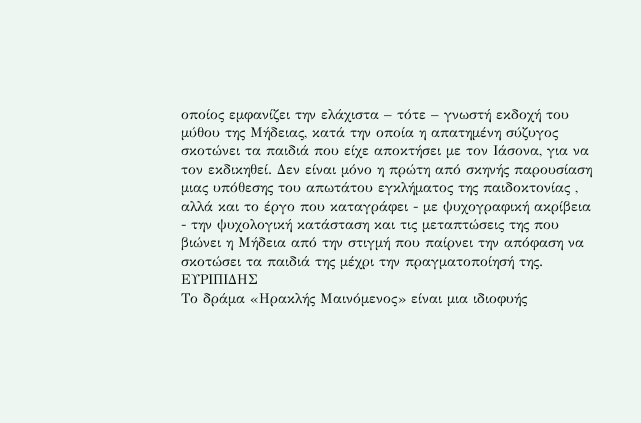οποίος εμφανίζει την ελάχιστα – τότε – γνωστή εκδοχή του μύθου της Μήδειας, κατά την οποία η απατημένη σύζυγος σκοτώνει τα παιδιά που είχε αποκτήσει με τον Ιάσονα, για να τον εκδικηθεί. Δεν είναι μόνο η πρώτη από σκηνής παρουσίαση μιας υπόθεσης του απωτάτου εγκλήματος της παιδοκτονίας , αλλά και το έργο που καταγράφει - με ψυχογραφική ακρίβεια - την ψυχολογική κατάσταση και τις μεταπτώσεις της που βιώνει η Μήδεια από την στιγμή που παίρνει την απόφαση να σκοτώσει τα παιδιά της μέχρι την πραγματοποίησή της.
ΕΥΡΙΠΙΔΗΣ
Το δράμα «Ηρακλής Μαινόμενος» είναι μια ιδιοφυής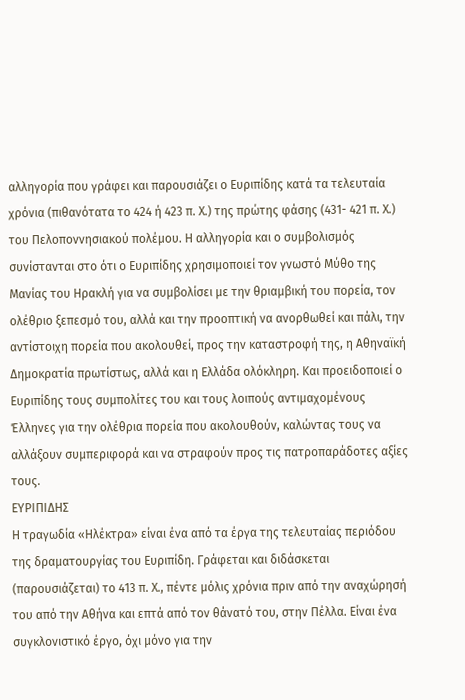αλληγορία που γράφει και παρουσιάζει ο Ευριπίδης κατά τα τελευταία χρόνια (πιθανότατα το 424 ή 423 π. Χ.) της πρώτης φάσης (431- 421 π. Χ.) του Πελοποννησιακού πολέμου. Η αλληγορία και ο συμβολισμός συνίστανται στο ότι ο Ευριπίδης χρησιμοποιεί τον γνωστό Μύθο της Μανίας του Ηρακλή για να συμβολίσει με την θριαμβική του πορεία, τον ολέθριο ξεπεσμό του, αλλά και την προοπτική να ανορθωθεί και πάλι, την αντίστοιχη πορεία που ακολουθεί, προς την καταστροφή της, η Αθηναϊκή Δημοκρατία πρωτίστως, αλλά και η Ελλάδα ολόκληρη. Και προειδοποιεί ο Ευριπίδης τους συμπολίτες του και τους λοιπούς αντιμαχομένους Έλληνες για την ολέθρια πορεία που ακολουθούν, καλώντας τους να αλλάξουν συμπεριφορά και να στραφούν προς τις πατροπαράδοτες αξίες τους.
ΕΥΡΙΠΙΔΗΣ
Η τραγωδία «Ηλέκτρα» είναι ένα από τα έργα της τελευταίας περιόδου της δραματουργίας του Ευριπίδη. Γράφεται και διδάσκεται (παρουσιάζεται) το 413 π. Χ., πέντε μόλις χρόνια πριν από την αναχώρησή του από την Αθήνα και επτά από τον θάνατό του, στην Πέλλα. Είναι ένα συγκλονιστικό έργο, όχι μόνο για την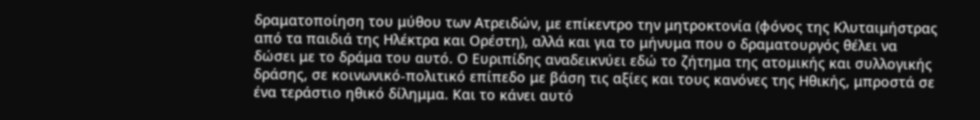δραματοποίηση του μύθου των Ατρειδών, με επίκεντρο την μητροκτονία (φόνος της Κλυταιμήστρας από τα παιδιά της Ηλέκτρα και Ορέστη), αλλά και για το μήνυμα που ο δραματουργός θέλει να δώσει με το δράμα του αυτό. Ο Ευριπίδης αναδεικνύει εδώ το ζήτημα της ατομικής και συλλογικής δράσης, σε κοινωνικό-πολιτικό επίπεδο με βάση τις αξίες και τους κανόνες της Ηθικής, μπροστά σε ένα τεράστιο ηθικό δίλημμα. Και το κάνει αυτό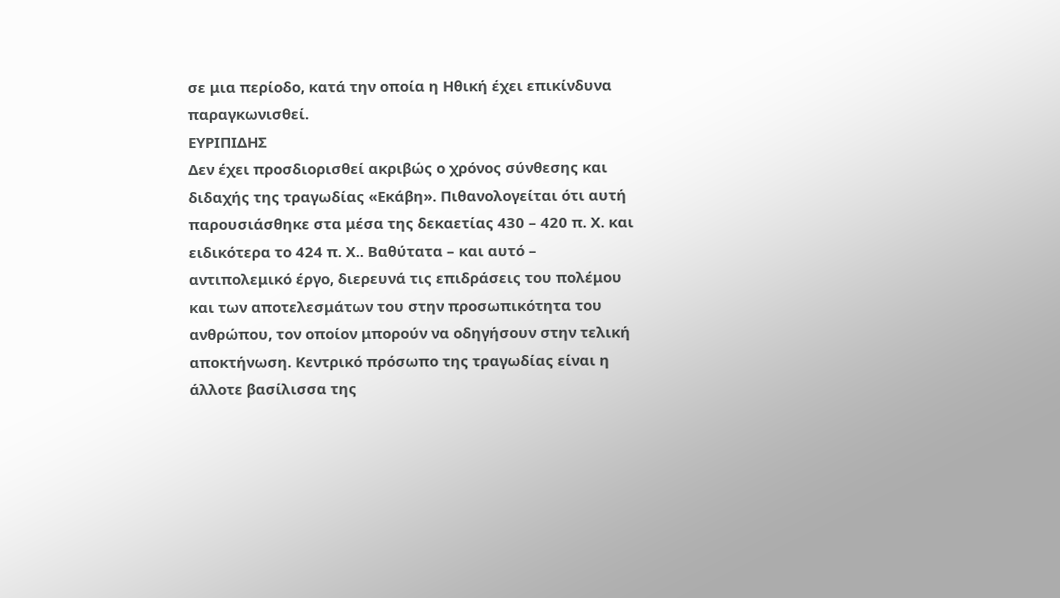σε μια περίοδο, κατά την οποία η Ηθική έχει επικίνδυνα παραγκωνισθεί.
ΕΥΡΙΠΙΔΗΣ
Δεν έχει προσδιορισθεί ακριβώς ο χρόνος σύνθεσης και διδαχής της τραγωδίας «Εκάβη». Πιθανολογείται ότι αυτή παρουσιάσθηκε στα μέσα της δεκαετίας 430 – 420 π. Χ. και ειδικότερα το 424 π. Χ.. Βαθύτατα – και αυτό – αντιπολεμικό έργο, διερευνά τις επιδράσεις του πολέμου και των αποτελεσμάτων του στην προσωπικότητα του ανθρώπου, τον οποίον μπορούν να οδηγήσουν στην τελική αποκτήνωση. Κεντρικό πρόσωπο της τραγωδίας είναι η άλλοτε βασίλισσα της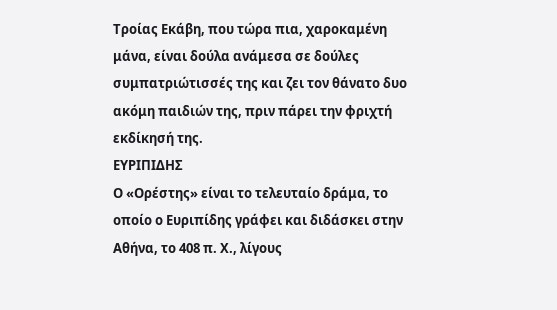Τροίας Εκάβη, που τώρα πια, χαροκαμένη μάνα, είναι δούλα ανάμεσα σε δούλες συμπατριώτισσές της και ζει τον θάνατο δυο ακόμη παιδιών της, πριν πάρει την φριχτή εκδίκησή της.
ΕΥΡΙΠΙΔΗΣ
Ο «Ορέστης» είναι το τελευταίο δράμα, το οποίο ο Ευριπίδης γράφει και διδάσκει στην Αθήνα, το 408 π. Χ., λίγους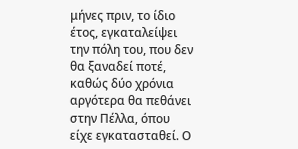μήνες πριν, το ίδιο έτος, εγκαταλείψει την πόλη του, που δεν θα ξαναδεί ποτέ, καθώς δύο χρόνια αργότερα θα πεθάνει στην Πέλλα, όπου είχε εγκατασταθεί. Ο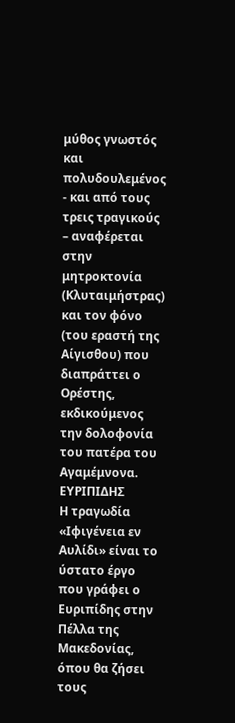μύθος γνωστός και πολυδουλεμένος - και από τους τρεις τραγικούς – αναφέρεται στην μητροκτονία (Κλυταιμήστρας) και τον φόνο (του εραστή της Αίγισθου) που διαπράττει ο Ορέστης, εκδικούμενος την δολοφονία του πατέρα του Αγαμέμνονα.
ΕΥΡΙΠΙΔΗΣ
Η τραγωδία «Ιφιγένεια εν Αυλίδι» είναι το ύστατο έργο που γράφει ο Ευριπίδης στην Πέλλα της Μακεδονίας, όπου θα ζήσει τους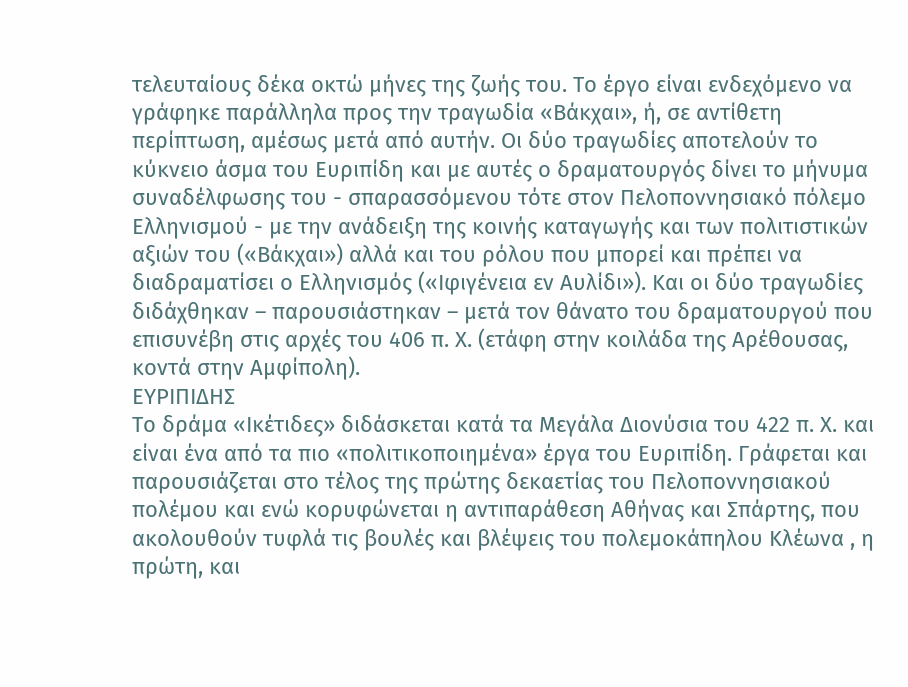τελευταίους δέκα οκτώ μήνες της ζωής του. Το έργο είναι ενδεχόμενο να γράφηκε παράλληλα προς την τραγωδία «Βάκχαι», ή, σε αντίθετη περίπτωση, αμέσως μετά από αυτήν. Οι δύο τραγωδίες αποτελούν το κύκνειο άσμα του Ευριπίδη και με αυτές ο δραματουργός δίνει το μήνυμα συναδέλφωσης του - σπαρασσόμενου τότε στον Πελοποννησιακό πόλεμο Ελληνισμού - με την ανάδειξη της κοινής καταγωγής και των πολιτιστικών αξιών του («Βάκχαι») αλλά και του ρόλου που μπορεί και πρέπει να διαδραματίσει ο Ελληνισμός («Ιφιγένεια εν Αυλίδι»). Και οι δύο τραγωδίες διδάχθηκαν – παρουσιάστηκαν – μετά τον θάνατο του δραματουργού που επισυνέβη στις αρχές του 406 π. Χ. (ετάφη στην κοιλάδα της Αρέθουσας, κοντά στην Αμφίπολη).
ΕΥΡΙΠΙΔΗΣ
Το δράμα «Ικέτιδες» διδάσκεται κατά τα Μεγάλα Διονύσια του 422 π. Χ. και είναι ένα από τα πιο «πολιτικοποιημένα» έργα του Ευριπίδη. Γράφεται και παρουσιάζεται στο τέλος της πρώτης δεκαετίας του Πελοποννησιακού πολέμου και ενώ κορυφώνεται η αντιπαράθεση Αθήνας και Σπάρτης, που ακολουθούν τυφλά τις βουλές και βλέψεις του πολεμοκάπηλου Κλέωνα , η πρώτη, και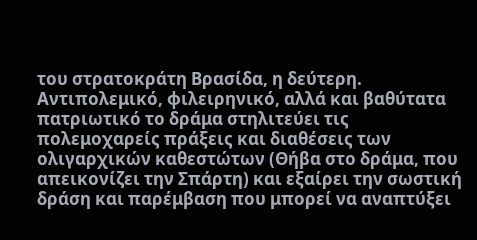του στρατοκράτη Βρασίδα, η δεύτερη. Αντιπολεμικό, φιλειρηνικό, αλλά και βαθύτατα πατριωτικό το δράμα στηλιτεύει τις πολεμοχαρείς πράξεις και διαθέσεις των ολιγαρχικών καθεστώτων (Θήβα στο δράμα, που απεικονίζει την Σπάρτη) και εξαίρει την σωστική δράση και παρέμβαση που μπορεί να αναπτύξει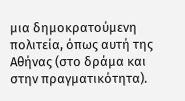μια δημοκρατούμενη πολιτεία, όπως αυτή της Αθήνας (στο δράμα και στην πραγματικότητα).